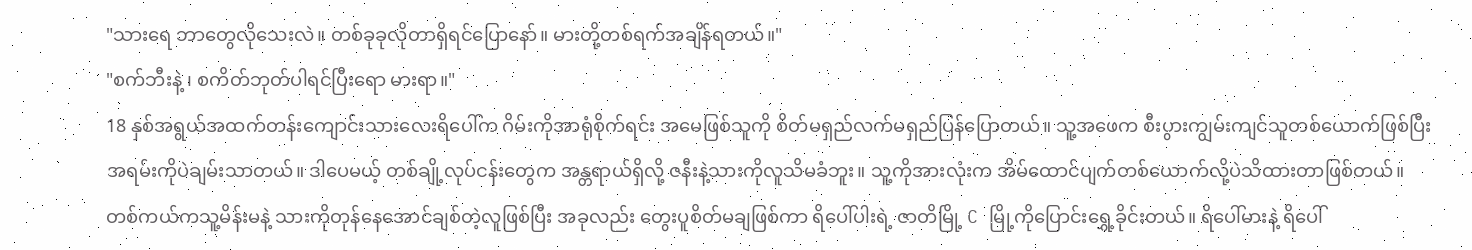"သားရေ ဘာတွေလိုသေးလဲ။ တစ်ခုခုလိုတာရှိရင်ပြောနော်။ မားတို့တစ်ရက်အချိန်ရတယ်။"
"စက်ဘီးနဲ့ ၊ စကိတ်ဘုတ်ပါရင်ပြီးရော မားရာ။"
18 နှစ်အရွယ်အထက်တန်းကျောင်းသားလေးရိပေါ်က ဂိမ်းကိုအာရုံစိုက်ရင်း အမေဖြစ်သူကို စိတ်မရှည်လက်မရှည်ပြန်ပြောတယ်။ သူ့အဖေက စီးပွားကျွမ်းကျင်သူတစ်ယောက်ဖြစ်ပြီး အရမ်းကိုပဲချမ်းသာတယ်။ ဒါပေမယ့် တစ်ချို့လုပ်ငန်းတွေက အန္တရာယ်ရှိလို့ ဇနီးနဲ့သားကိုလူသိမခံဘူး။ သူ့ကိုအားလုံးက အိမ်ထောင်ပျက်တစ်ယောက်လို့ပဲသိထားတာဖြစ်တယ်။ တစ်ကယ်ကသူ့မိန်းမနဲ့ သားကိုတုန်နေအောင်ချစ်တဲ့လူဖြစ်ပြီး အခုလည်း တွေးပူစိတ်မချဖြစ်ကာ ရိပေါ်ပါးရဲ့ ဇာတိမြို့ C မြို့ကိုပြောင်းရွှေ့ခိုင်းတယ်။ ရိပေါ်မားနဲ့ ရိပေါ်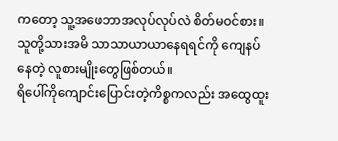ကတော့ သူ့အဖေဘာအလုပ်လုပ်လဲ စိတ်မဝင်စား။ သူတို့သားအမိ သာသာယာယာနေရရင်ကို ကျေနပ်နေတဲ့ လူစားမျိုးတွေဖြစ်တယ်။
ရိပေါ်ကိုကျောင်းပြောင်းတဲ့ကိစ္စကလည်း အထွေထူး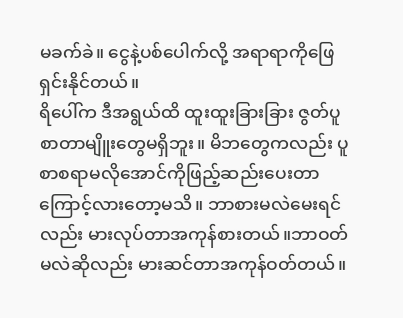မခက်ခဲ။ ငွေနဲ့ပစ်ပေါက်လို့ အရာရာကိုဖြေရှင်းနိုင်တယ်။
ရိပေါ်က ဒီအရွယ်ထိ ထူးထူးခြားခြား ဇွတ်ပူစာတာမျိူးတွေမရှိဘူး။ မိဘတွေကလည်း ပူစာစရာမလိုအောင်ကိုဖြည့်ဆည်းပေးတာကြောင့်လားတော့မသိ။ ဘာစားမလဲမေးရင်လည်း မားလုပ်တာအကုန်စားတယ်။ဘာဝတ်မလဲဆိုလည်း မားဆင်တာအကုန်ဝတ်တယ်။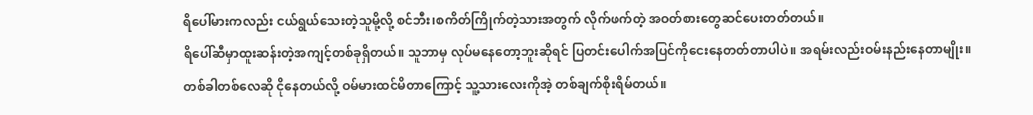ရိပေါ်မားကလည်း ငယ်ရွယ်သေးတဲ့သူမို့လို့ စင်ဘီး၊စကိတ်ကြိုက်တဲ့သားအတွက် လိုက်ဖက်တဲ့ အဝတ်စားတွေဆင်ပေးတတ်တယ်။
ရိပေါ်ဆီမှာထူးဆန်းတဲ့အကျင့်တစ်ခုရှိတယ်။ သူဘာမှ လုပ်မနေတော့ဘူးဆိုရင် ပြတင်းပေါက်အပြင်ကိုငေးနေတတ်တာပါပဲ။ အရမ်းလည်းဝမ်းနည်းနေတာမျိုး။ တစ်ခါတစ်လေဆို ငိုနေတယ်လို့ ဝမ်မားထင်မိတာကြောင့် သူ့သားလေးကိုအဲ့ တစ်ချက်စိုးရိမ်တယ်။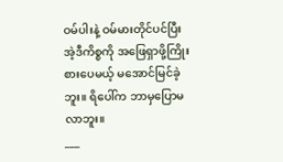ဝမ်ပါးနဲ့ ဝမ်မားတိုင်ပင်ပြီး အဲ့ဒီကိစ္စကို အဖြေရှာဖို့ကြိုးစားပေမယ့် မအောင်မြင်ခဲ့ဘူး။ ရိပေါ်က ဘာမှပြောမလာဘူး။
___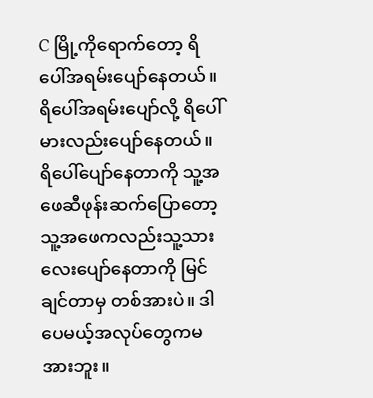C မြို့ကိုရောက်တော့ ရိပေါ်အရမ်းပျော်နေတယ်။ ရိပေါ်အရမ်းပျော်လို့ ရိပေါ်မားလည်းပျော်နေတယ်။ ရိပေါ်ပျော်နေတာကို သူ့အဖေဆီဖုန်းဆက်ပြောတော့ သူ့အဖေကလည်းသူ့သားလေးပျော်နေတာကို မြင်ချင်တာမှ တစ်အားပဲ။ ဒါပေမယ့်အလုပ်တွေကမအားဘူး။